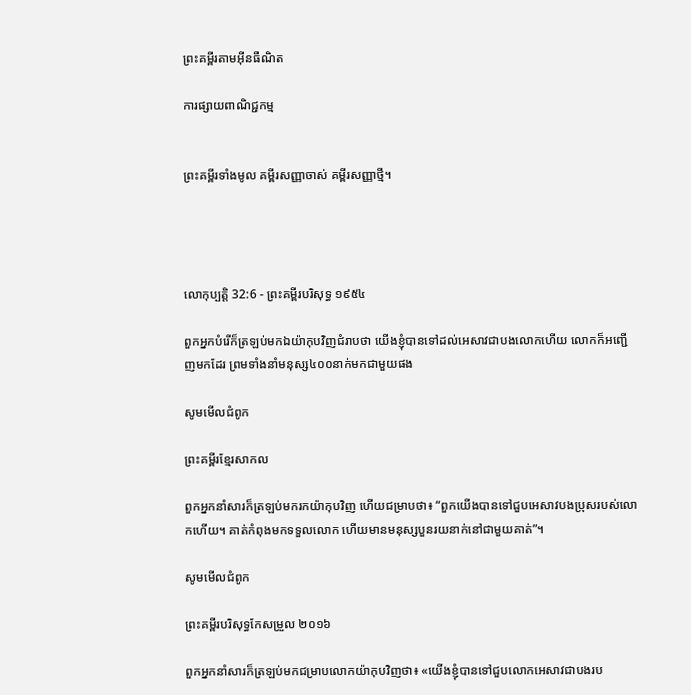ព្រះគម្ពីរតាមអ៊ីនធឺណិត

ការផ្សាយពាណិជ្ជកម្ម


ព្រះគម្ពីរទាំងមូល គម្ពីរសញ្ញាចាស់ គម្ពីរសញ្ញាថ្មី។




លោកុ‌ប្បត្តិ 32:6 - ព្រះគម្ពីរបរិសុទ្ធ ១៩៥៤

ពួកអ្នកបំរើក៏ត្រឡប់មកឯយ៉ាកុបវិញជំរាបថា យើងខ្ញុំបានទៅដល់អេសាវជាបងលោកហើយ លោកក៏អញ្ជើញមកដែរ ព្រមទាំងនាំមនុស្ស៤០០នាក់មកជាមួយផង

សូមមើលជំពូក

ព្រះគម្ពីរខ្មែរសាកល

ពួកអ្នកនាំសារក៏ត្រឡប់មករកយ៉ាកុបវិញ ហើយជម្រាបថា៖ “ពួកយើងបានទៅជួបអេសាវបងប្រុសរបស់លោកហើយ។ គាត់កំពុងមកទទួលលោក ហើយមានមនុស្សបួនរយនាក់នៅជាមួយគាត់”។

សូមមើលជំពូក

ព្រះគម្ពីរបរិសុទ្ធកែសម្រួល ២០១៦

ពួកអ្នកនាំសារក៏ត្រឡប់មកជម្រាបលោកយ៉ាកុបវិញថា៖ «យើងខ្ញុំបានទៅជួបលោកអេសាវជាបងរប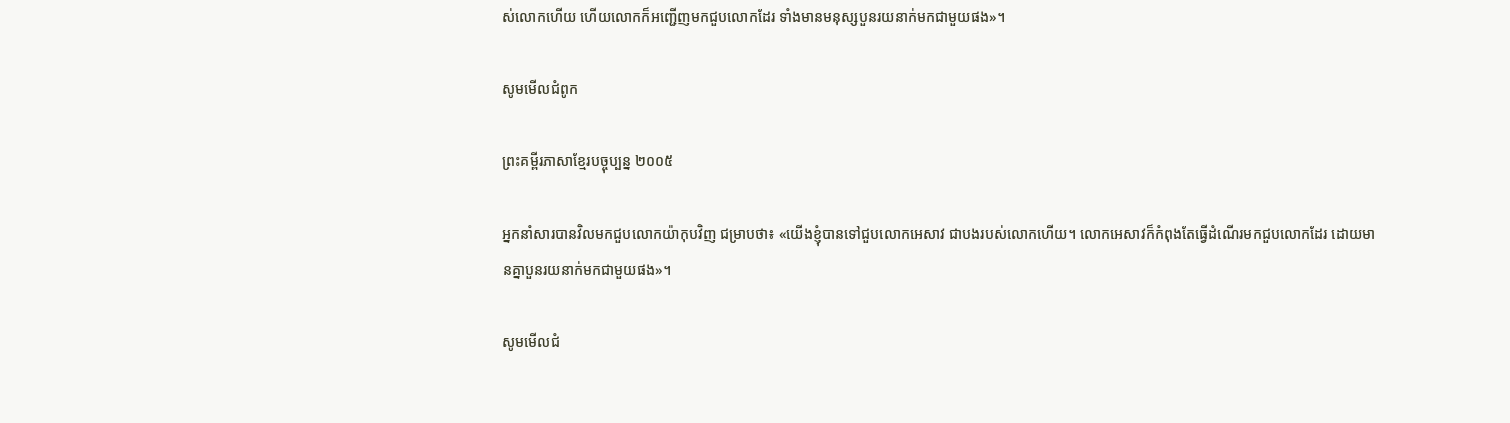ស់លោកហើយ ហើយលោកក៏អញ្ជើញមកជួបលោកដែរ ទាំងមានមនុស្សបួនរយនាក់មកជា‌មួយផង»។

សូមមើលជំពូក

ព្រះគម្ពីរភាសាខ្មែរបច្ចុប្បន្ន ២០០៥

អ្នកនាំសារបានវិលមកជួបលោកយ៉ាកុបវិញ ជម្រាបថា៖ «យើងខ្ញុំបានទៅជួបលោកអេសាវ ជាបងរបស់លោកហើយ។ លោកអេសាវក៏កំពុងតែធ្វើដំណើរមកជួបលោកដែរ ដោយមានគ្នាបួនរយនាក់មកជាមួយផង»។

សូមមើលជំ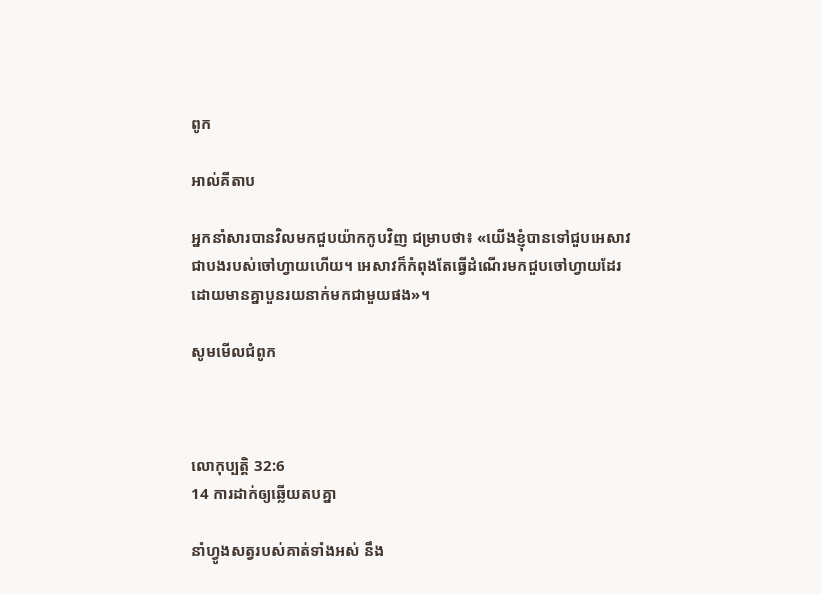ពូក

អាល់គីតាប

អ្នកនាំសារបានវិលមកជួបយ៉ាកកូបវិញ ជម្រាបថា៖ «យើងខ្ញុំបានទៅជួបអេសាវ ជាបងរបស់ចៅ‌ហ្វាយហើយ។ អេសាវក៏កំពុងតែធ្វើដំណើរមកជួបចៅ‌ហ្វាយដែរ ដោយមានគ្នាបួនរយនាក់មកជាមួយផង»។

សូមមើលជំពូក



លោកុ‌ប្បត្តិ 32:6
14 ការដាក់ឲ្យឆ្លើយតបគ្នា

នាំហ្វូងសត្វរបស់គាត់ទាំងអស់ នឹង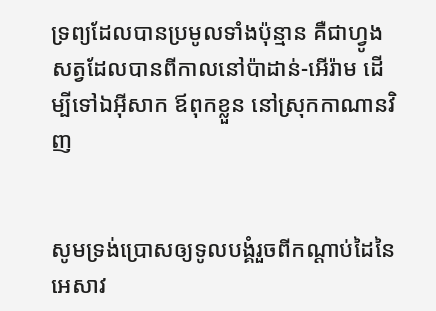ទ្រព្យដែលបានប្រមូលទាំងប៉ុន្មាន គឺជាហ្វូងសត្វដែលបានពីកាលនៅប៉ាដាន់-អើរ៉ាម ដើម្បីទៅឯអ៊ីសាក ឪពុកខ្លួន នៅស្រុកកាណានវិញ


សូមទ្រង់ប្រោសឲ្យទូលបង្គំរួចពីកណ្តាប់ដៃនៃអេសាវ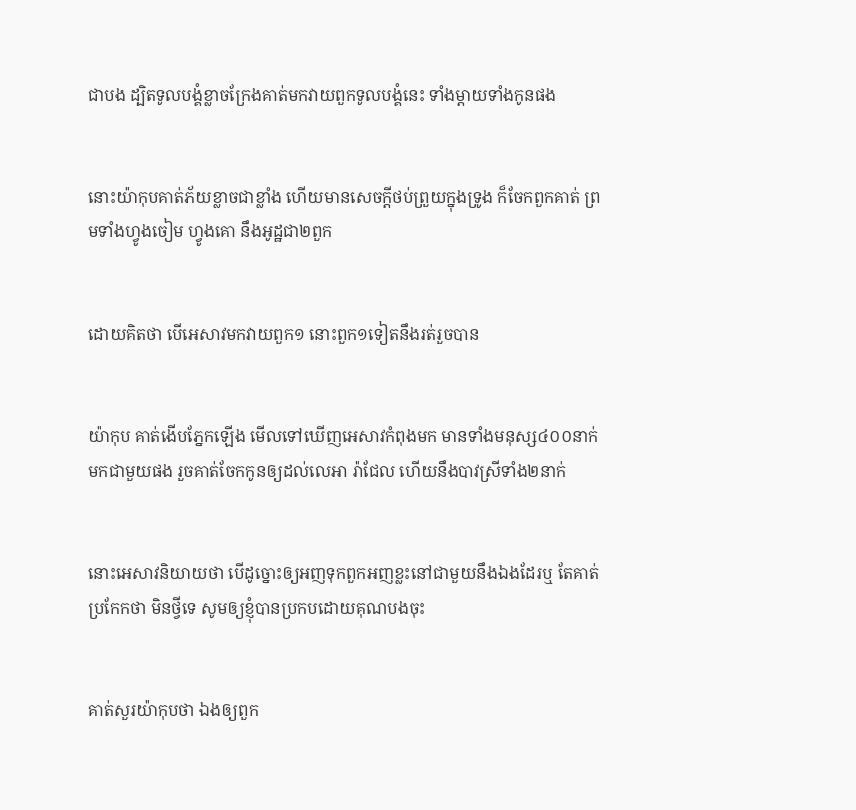ជាបង ដ្បិតទូលបង្គំខ្លាចក្រែងគាត់មកវាយពួកទូលបង្គំនេះ ទាំងម្តាយទាំងកូនផង


នោះយ៉ាកុបគាត់ភ័យខ្លាចជាខ្លាំង ហើយមានសេចក្ដីថប់ព្រួយក្នុងទ្រូង ក៏ចែកពួកគាត់ ព្រមទាំងហ្វូងចៀម ហ្វូងគោ នឹងអូដ្ឋជា២ពួក


ដោយគិតថា បើអេសាវមកវាយពួក១ នោះពួក១ទៀតនឹងរត់រួចបាន


យ៉ាកុប គាត់ងើបភ្នែកឡើង មើលទៅឃើញអេសាវកំពុងមក មានទាំងមនុស្ស៤០០នាក់មកជាមួយផង រួចគាត់ចែកកូនឲ្យដល់លេអា រ៉ាជែល ហើយនឹងបាវស្រីទាំង២នាក់


នោះអេសាវនិយាយថា បើដូច្នោះឲ្យអញទុកពួកអញខ្លះនៅជាមួយនឹងឯងដែរឬ តែគាត់ប្រកែកថា មិនថ្វីទេ សូមឲ្យខ្ញុំបានប្រកបដោយគុណបងចុះ


គាត់សួរយ៉ាកុបថា ឯងឲ្យពួក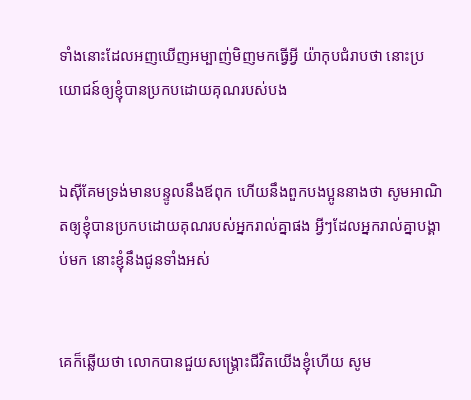ទាំងនោះដែលអញឃើញអម្បាញ់‌មិញមកធ្វើអ្វី យ៉ាកុបជំរាបថា នោះប្រយោជន៍ឲ្យខ្ញុំបានប្រកបដោយគុណរបស់បង


ឯស៊ីគែមទ្រង់មានបន្ទូលនឹងឪពុក ហើយនឹងពួកបងប្អូននាងថា សូមអាណិតឲ្យខ្ញុំបានប្រកបដោយគុណរបស់អ្នករាល់គ្នាផង អ្វីៗដែលអ្នករាល់គ្នាបង្គាប់មក នោះខ្ញុំនឹងជូនទាំងអស់


គេក៏ឆ្លើយថា លោកបានជួយសង្គ្រោះជីវិតយើងខ្ញុំហើយ សូម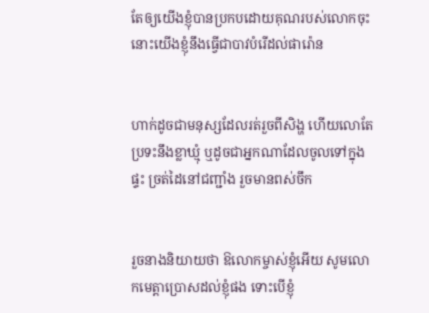តែឲ្យយើងខ្ញុំបានប្រកបដោយគុណរបស់លោកចុះ នោះយើងខ្ញុំនឹងធ្វើជាបាវបំរើដល់ផារ៉ោន


ហាក់ដូចជាមនុស្សដែលរត់រួចពីសិង្ហ ហើយលោតែប្រទះនឹងខ្លា‌ឃ្មុំ ឬដូចជាអ្នកណាដែលចូលទៅក្នុងផ្ទះ ច្រត់ដៃនៅជញ្ជាំង រួចមានពស់ចឹក


រួចនាងនិយាយថា ឱលោកម្ចាស់ខ្ញុំអើយ សូមលោកមេត្តាប្រោសដល់ខ្ញុំផង ទោះបើខ្ញុំ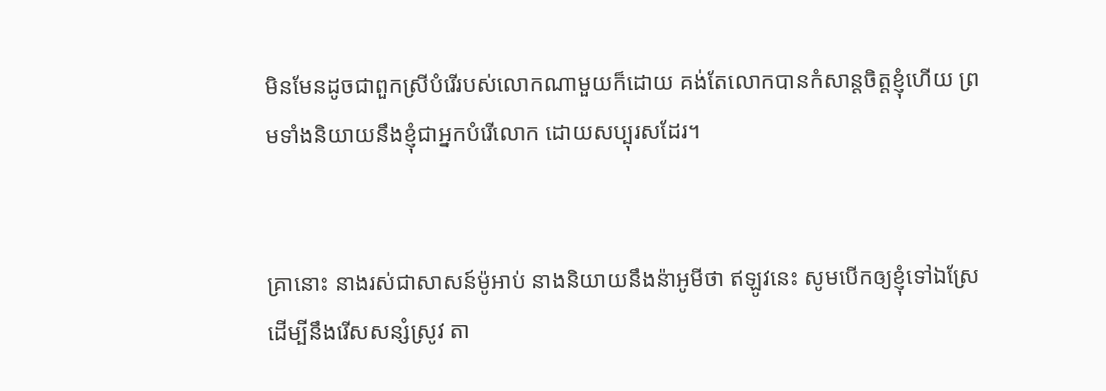មិនមែនដូចជាពួកស្រីបំរើរបស់លោកណាមួយក៏ដោយ គង់តែលោកបានកំសាន្តចិត្តខ្ញុំហើយ ព្រមទាំងនិយាយនឹងខ្ញុំជាអ្នកបំរើលោក ដោយសប្បុរសដែរ។


គ្រានោះ នាងរស់ជាសាសន៍ម៉ូអាប់ នាងនិយាយនឹងន៉ាអូមីថា ឥឡូវនេះ សូមបើកឲ្យខ្ញុំទៅឯស្រែ ដើម្បីនឹងរើសសន្សំស្រូវ តា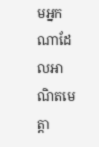មអ្នកណាដែលអាណិតមេត្តា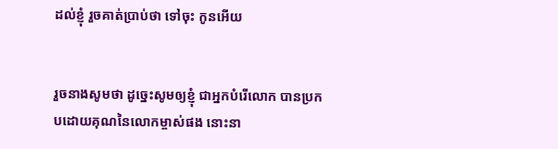ដល់ខ្ញុំ រួចគាត់ប្រាប់ថា ទៅចុះ កូនអើយ


រួចនាងសូមថា ដូច្នេះសូមឲ្យខ្ញុំ ជាអ្នកបំរើលោក បានប្រកបដោយគុណនៃលោកម្ចាស់ផង នោះនា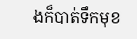ងក៏បាត់ទឹកមុខ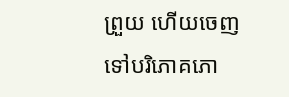ព្រួយ ហើយចេញទៅបរិភោគភោ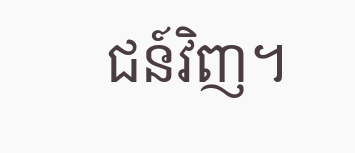ជន៍វិញ។